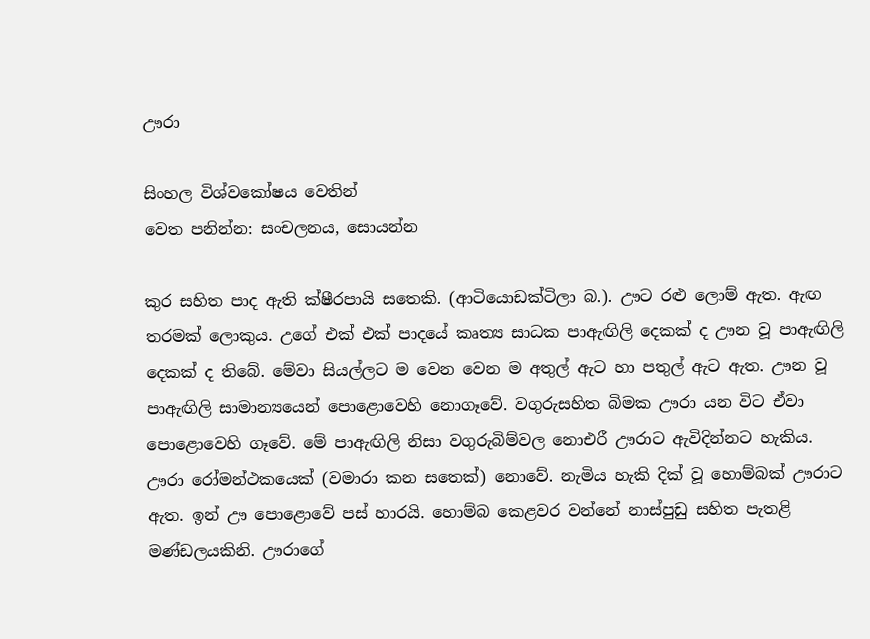ඌරා

සිංහල විශ්වකෝෂය වෙතින්
වෙත පනින්න: සංචලනය, සොයන්න

කුර සහිත පාද ඇති ක්ෂීරපායි සතෙකි. (ආටියොඩක්ටිලා බ.). ඌට රළු ලොම් ඇත. ඇඟ තරමක් ලොකුය. උගේ එක් එක් පාදයේ කෘත්‍ය සාධක පාඇඟිලි දෙකක් ද ඌන වූ පාඇඟිලි දෙකක් ද තිබේ. මේවා සියල්ලට ම වෙන වෙන ම අතුල් ඇට හා පතුල් ඇට ඇත. ඌන වූ පාඇඟිලි සාමාන්‍යයෙන් පොළොවෙහි නොගෑවේ. වගුරුසහිත බිමක ඌරා යන විට ඒවා පොළොවෙහි ගෑවේ. මේ පාඇඟිලි නිසා වගුරුබිම්වල නොඑරී ඌරාට ඇවිදින්නට හැකිය. ඌරා රෝමන්ථකයෙක් (වමාරා කන සතෙක්) නොවේ. නැමිය හැකි දික් වූ හොම්බක් ඌරාට ඇත. ඉන් ඌ පොළොවේ පස් හාරයි. හොම්බ කෙළවර වන්නේ නාස්පුඩු සහිත පැතළි මණ්ඩලයකිනි. ඌරාගේ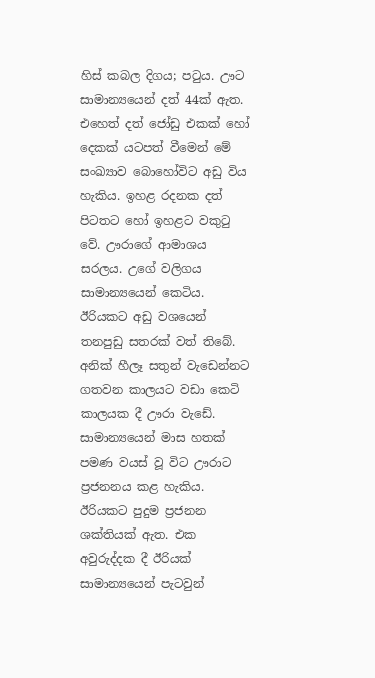හිස් කබල දිගය; පටුය. ඌට සාමාන්‍යයෙන් දත් 44ක් ඇත. එහෙත් දත් ජෝඩු එකක් හෝ දෙකක් යටපත් වීමෙන් මේ සංඛ්‍යාව බොහෝවිට අඩු විය හැකිය. ඉහළ රදනක දත් පිටතට හෝ ඉහළට වකුටු වේ. ඌරාගේ ආමාශය සරලය. උගේ වලිගය සාමාන්‍යයෙන් කෙටිය. ඊරියකට අඩු වශයෙන් තනපුඩු සතරක් වත් තිබේ. අනික් හීලෑ සතුන් වැඩෙන්නට ගතවන කාලයට වඩා කෙටි කාලයක දී ඌරා වැඩේ. සාමාන්‍යයෙන් මාස හතක් පමණ වයස් වූ විට ඌරාට ප්‍රජනනය කළ හැකිය. ඊරියකට පුදුම ප්‍රජනන ශක්තියක් ඇත. එක අවුරුද්දක දී ඊරියක් සාමාන්‍යයෙන් පැටවුන්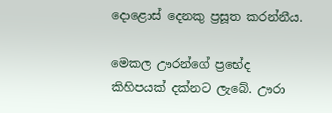දොළොස් දෙනකු ප්‍රසූත කරන්නීය.

මෙකල ඌරන්ගේ ප්‍රභේද කිහිපයක් දක්නට ලැබේ. ඌරා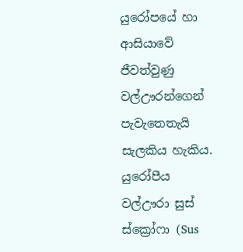යුරෝපයේ හා ආසියාවේ ජීවත්වුණු වල්ඌරන්ගෙන් පැවැතෙතැයි සැලකිය හැකිය. යුරෝපීය වල්ඌරා සුස් ස්ක්‍රෝ‍‍ෆා (Sus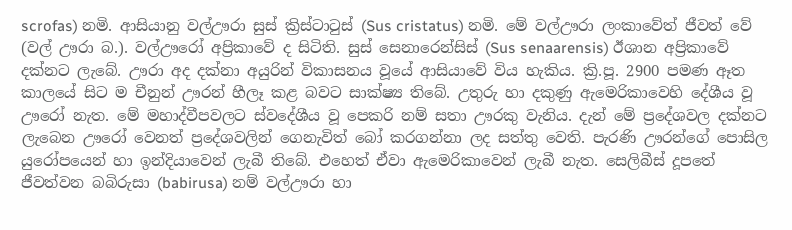scrofas) නමි. ආසියානු වල්ඌරා සුස් ක්‍රිස්ටාටුස් (Sus cristatus) නමි. මේ වල්ඌරා ලංකාවේත් ජීවත් වේ (වල් ඌරා බ.). වල්ඌරෝ අප්‍රිකාවේ ද සිටිති. සුස් සෙනාරෙන්සිස් (Sus senaarensis) ඊශාන අප්‍රිකාවේ දක්නට ලැබේ. ඌරා අද දක්නා අයුරින් විකාසනය වූයේ ආසියාවේ විය හැකිය. ක්‍රි.පූ. 2900 පමණ ඈත කාලයේ සිට ම චීනුන් ඌරන් හීලෑ කළ බවට සාක්ෂ්‍ය තිබේ. උතුරු හා දකුණු ඇමෙරිකාවෙහි දේශීය වූ ඌරෝ නැත. මේ මහාද්වීපවලට ස්වදේශීය වූ පෙකරි නම් සතා ඌරකු වැනිය. දැන් මේ ප්‍රදේශවල දක්නට ලැබෙන ඌරෝ වෙනත් ප්‍රදේශවලින් ගෙනැවිත් බෝ කරගන්නා ලද සත්තු වෙති. පැරණි ඌරන්ගේ පොසිල යුරෝපයෙන් හා ඉන්දියාවෙන් ලැබී තිබේ. එහෙත් ඒවා ඇමෙරිකාවෙන් ලැබී නැත. සෙලිබීස් දූපතේ ජීවත්වන බබිරුසා (babirusa) නම් වල්ඌරා හා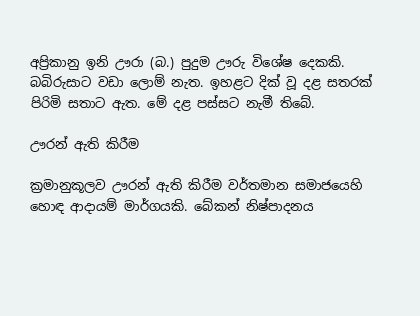අප්‍රිකානු ඉනි ඌරා (බ.) පුදුම ඌරු විශේෂ දෙකකි. බබිරුසාට වඩා ලොම් නැත. ඉහළට දික් වූ දළ සතරක් පිරිමි සතාට ඇත. මේ දළ පස්සට නැමී තිබේ.

ඌරන් ඇති කිරීම

ක්‍රමානුකූලව ඌරන් ඇති කිරීම වර්තමාන සමාජයෙහි හොඳ ආදායම් මාර්ගයකි. බේකන් නිෂ්පාදනය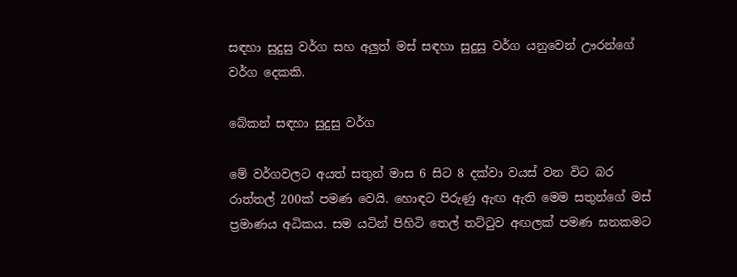සඳහා සුදුසු වර්ග සහ අලුත් මස් සඳහා සුදුසු වර්ග යනුවෙන් ඌරන්ගේ වර්ග දෙකකි.

බේකන් සඳහා සුදුසු වර්ග

මේ වර්ගවලට අයත් සතුන් මාස 6 සිට 8 දක්වා වයස් වන විට බර රාත්තල් 200ක් පමණ වෙයි. හොඳට පිරුණු ඇඟ ඇති මෙම සතුන්ගේ මස් ප්‍රමාණය අධිකය. සම යටින් පිහිටි තෙල් තට්ටුව අඟලක් පමණ ඝනකමට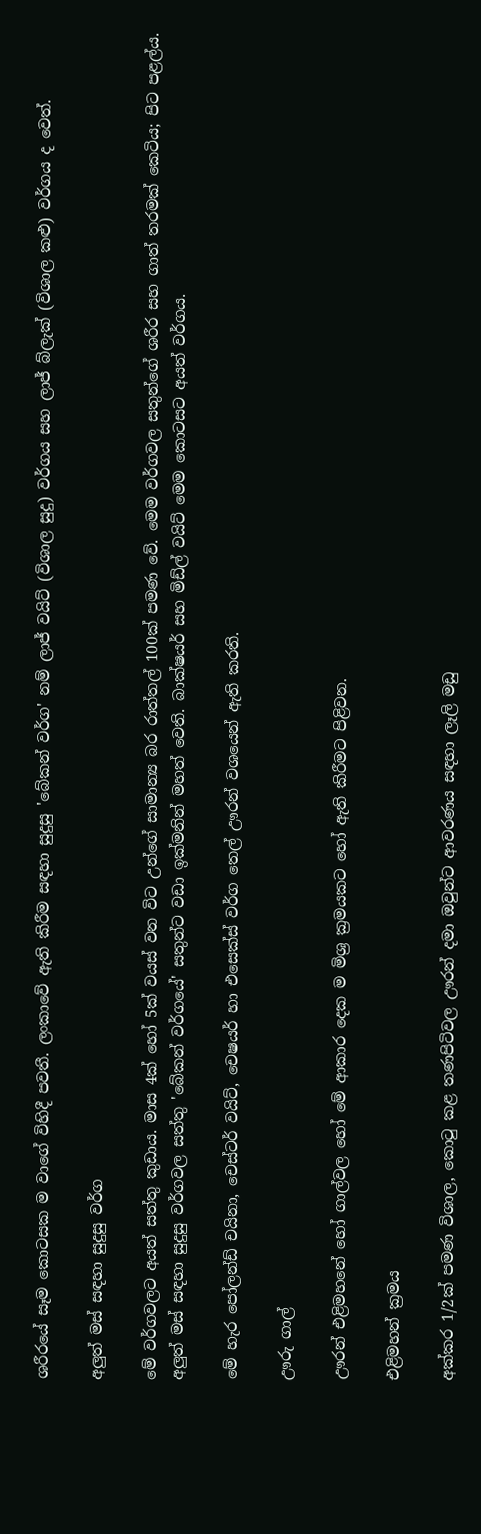ශරීරයේ සෑම කොටසක ම වාගේ විහිදී පවතී. ලංකාවේ ඇති කිරීම සඳහා සුදුසු 'බේකන් වර්ග' නම් ලාජ් වයිට් (විශාල සුදු) වර්ගය සහ ලාජ් බ්ලැක් (විශාල කළු) වර්ගය ද වෙත්.

අලුත් මස් සඳහා සුදුසු වර්ග

මේ වර්ගවලට අයත් සත්තු කුඩාය. මාස 4ක් හෝ 5ක් වයස් වන විට උන්ගේ සාමාන්‍ය බර රාත්තල් 100ක් පමණ වේ. මෙම වර්ගවල සතුන්ගේ ශරීර සහ ගාත් තරමක් කෙටිය; පිට පළල්ය. අලුත් මස් සඳහා සුදුසු වර්ගවල සත්තු 'බේකන් වර්ගයේ' සතුන්ට වඩා ඉක්මනින් මහත් වෙති. බාක්ෂයර් සහ මිඩ්ල් වයිට් මෙම කොටසට අයත් වර්ගය.

මේ හැර පෝලන්ඩ් චයිනා, චෙස්ටර් වයිට්, චෙෂයර් හා එසෙක්ස් වර්ග තෙල් ඌරන් වශයෙන් ඇති කරති.

ඌරු ගාල්

ඌරන් එළිමහනේ හෝ ගාල්වල හෝ මේ ආකාර දෙක ම මිශ්‍ර ක්‍රමයකට හෝ ඇති කිරීමට පිළිවන.

එළිමහන් ක්‍රමය

අක්කර 1/2ක් පමණ විශාල, කොටු කළ තණපිටිවල ඌරන් දමා ඔවුන්ට ආවරණය සඳහා ලෑලි මඩු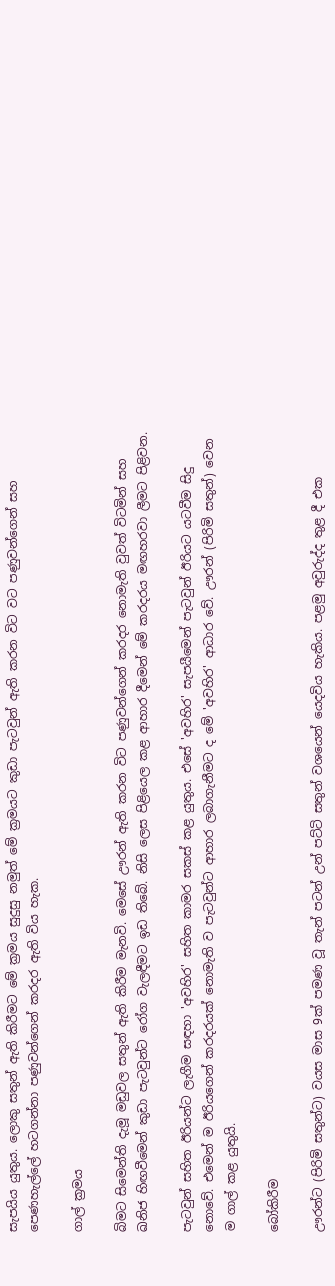සැපයිය යුතුය. ලොකු සතුන් ඇති කිරීමට මේ ක්‍රමය සුදුසු නමුත් මේ ක්‍රමයට කුඩා පැටවුන් ඇති කරන විට වට පණුවන්ගෙන් සහ පෙණහැල්ලේ හටගන්නා පණුවන්ගෙන් කරදර ඇති විය හැක.

ගාල් ක්‍රමය

බිමට සිමෙන්ති දැමූ මඩුවල සතුන් ඇති කිරීම මැනවි. මෙසේ ඌරන් ඇති කරන විට පණුවන්ගෙන් කරදර නොමැති වුවත් විටමින් සහ ඛනිජ හිඟවීමෙන් කුඩා පැටවුන්ට රෝග වැලඳීමට ඉඩ තිබේ. නිසි ලෙස පිළියෙල කළ ආහාර දීමෙන් මේ කරදරය මඟහරවා ලීමට පිළිවන.

පැටවුන් සහිත ඊරියන්ට ලැගීම සඳහා 'අවහිර' සහිත කාමර සකස් කළ යුතුය. එසේ 'අවහිර' සැපයීමෙන් පැටවුන් ඊරියට යටවීම සිදු නොවේ. එමෙන් ම ඊරියගෙන් කරදරයක් නොමැති ව පැටවුන්ට ආහාර ලබාගැනීමට ද මේ 'අවහිර' ආධාර වේ. ඌරන් (පිරිමි සතුන්) වෙන ම ගාල් කළ යුතුයි.

බෝකිරීම

ඌරන්ට (පිරිමි සතුන්ට) වයස මාස 9ක් පමණ වූ තැන් පටන් උන් පට්ටි සතුන් වශයෙන් යෙදවිය හැකිය. පළමු අවුරුද්ද තුළ දී එක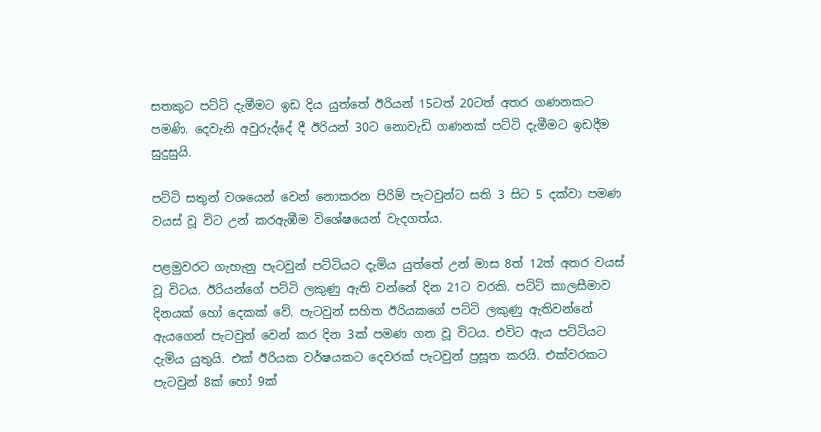සතකුට පට්ටි දැමීමට ඉඩ දිය යුත්තේ ඊරියන් 15ටත් 20ටත් අතර ගණනකට පමණි. දෙවැනි අවුරුද්දේ දී ඊරියන් 30ට නොවැඩි ගණනක් පට්ටි දැමීමට ඉඩදීම සුදුසුයි.

පට්ටි සතුන් වශයෙන් වෙන් නොකරන පිරිමි පැටවුන්ට සති 3 සිට 5 දක්වා පමණ වයස් වූ විට උන් කරඇඹීම විශේෂයෙන් වැදගත්ය.

පළමුවරට ගැහැනු පැටවුන් පට්ටියට දැමිය යුත්තේ උන් මාස 8ත් 12ත් අතර වයස් වූ විටය. ඊරියන්ගේ පට්ටි ලකුණු ඇති වන්නේ දින 21ට වරකි. පට්ටි කාලසීමාව දිනයක් හෝ දෙකක් වේ. පැටවුන් සහිත ඊරියකගේ පට්ටි ලකුණු ඇතිවන්නේ ඇයගෙන් පැටවුන් වෙන් කර දින 3ක් පමණ ගත වූ විටය. එවිට ඇය පට්ටියට දැමිය යුතුයි. එක් ඊරියක වර්ෂයකට දෙවරක් පැටවුන් ප්‍රසූත කරයි. එක්වරකට පැටවුන් 8ක් හෝ 9ක්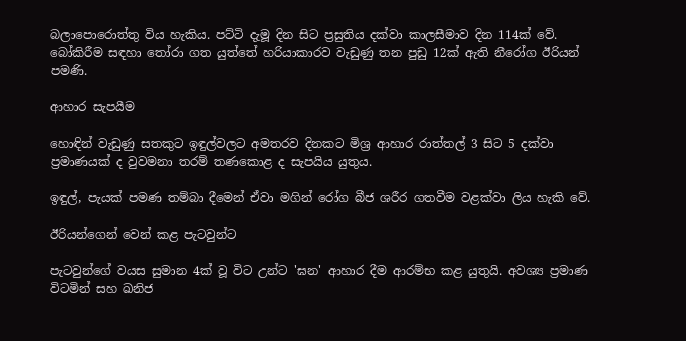බලාපොරොත්තු විය හැකිය. පට්ටි දැමූ දින සිට ප්‍රසුතිය දක්වා කාලසීමාව දින 114ක් වේ. බෝකිරීම සඳහා තෝරා ගත යුත්තේ හරියාකාරව වැඩුණු තන පුඩු 12ක් ඇති නීරෝග ඊරියන් පමණි.

ආහාර සැපයීම

හොඳින් වැඩුණු සතකුට ඉඳුල්වලට අමතරව දිනකට මිශ්‍ර ආහාර රාත්තල් ‍3 සිට 5 දක්වා ප්‍රමාණයක් ද වුවමනා තරම් තණකොළ ද සැපයිය යුතුය.

ඉඳුල්, පැයක් පමණ තම්බා දීමෙන් ඒවා මගින් රෝග බීජ ශරීර ගතවීම වළක්වා ලිය හැකි වේ.

ඊරියන්ගෙන් වෙන් කළ පැටවුන්ට

පැටවුන්ගේ වයස සුමාන 4ක් වූ විට උන්ට 'ඝන' ආහාර දීම ආරම්භ කළ යුතුයි. අවශ්‍ය ප්‍රමාණ විටමින් සහ ඛනිජ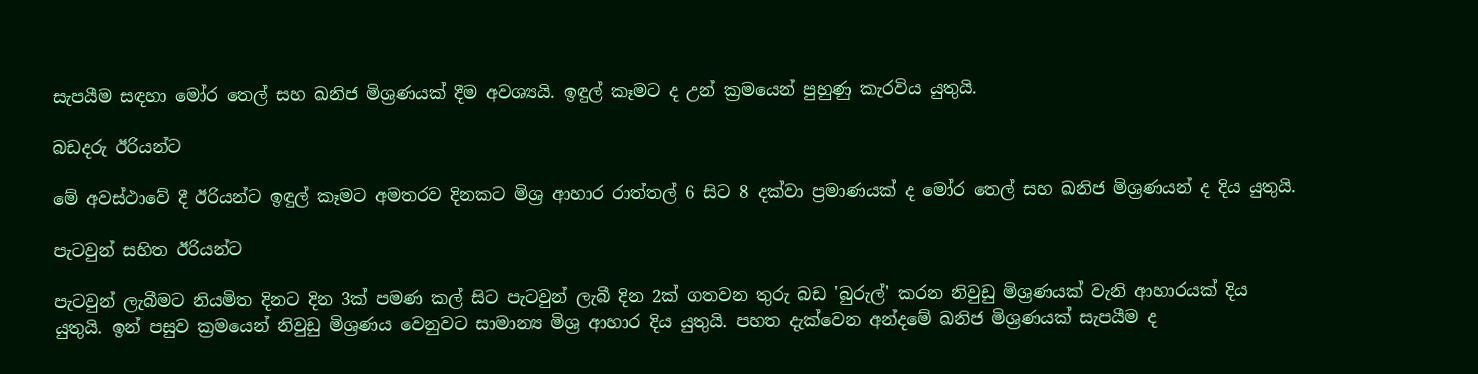සැපයීම සඳහා මෝර තෙල් සහ ඛනිජ මිශ්‍රණයක් දීම අවශ්‍යයි. ඉඳුල් කෑමට ද උන් ක්‍රමයෙන් පුහුණු කැරවිය යුතුයි.

බඩදරු ඊරියන්ට

මේ අවස්ථාවේ දී ඊරියන්ට ඉඳුල් කෑමට අමතරව දිනකට මිශ්‍ර ආහාර රාත්තල් 6 සිට 8 දක්වා ප්‍රමාණයක් ද මෝර තෙල් සහ ඛනිජ මිශ්‍රණයන් ද දිය යුතුයි.

පැටවුන් සහිත ඊරියන්ට

පැටවුන් ලැබීමට නියමිත දිනට දින 3ක් පමණ කල් සිට පැටවුන් ලැබී දින 2ක් ගතවන තුරු බඩ 'බුරුල්' කරන නිවුඩු මිශ්‍රණයක් වැනි ආහාරයක් දිය යුතුයි. ඉන් පසුව ක්‍රමයෙන් නිවුඩු මිශ්‍රණය වෙනුවට සාමාන්‍ය මිශ්‍ර ආහාර දිය යුතුයි. පහත දැක්වෙන අන්දමේ ඛනිජ මිශ්‍රණයක් සැපයීම ද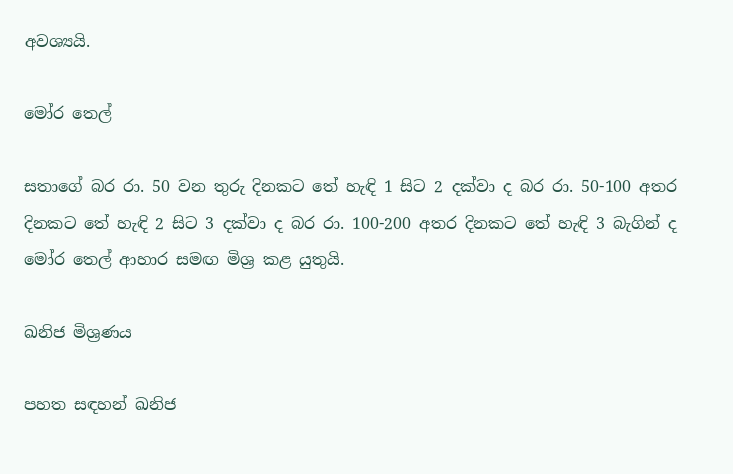අවශ්‍යයි.

මෝර තෙල්

සතාගේ බර රා. 50 වන තුරු දිනකට තේ හැඳි 1 සිට 2 දක්වා ද බර රා. 50-100 අතර දිනකට තේ හැඳි 2 සිට 3 දක්වා ද බර රා. 100-200 අතර දිනකට තේ හැඳි 3 බැගින් ද මෝර තෙල් ආහාර සමඟ මිශ්‍ර කළ යුතුයි.

ඛනිජ මිශ්‍රණය

පහත සඳහන් ඛනිජ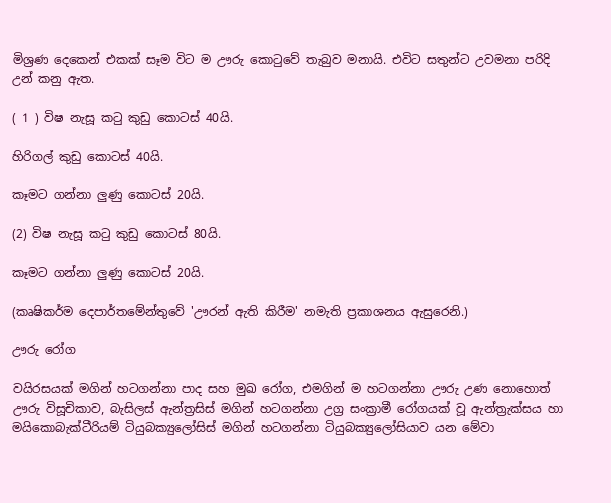මිශ්‍රණ දෙකෙන් එකක් සෑම විට ම ඌරු කොටුවේ තැබුව මනායි. එවිට සතුන්ට උවමනා පරිදි උන් කනු ඇත.

( 1 ) විෂ නැසූ කටු කුඩු කොටස් 40යි.

හිරිගල් කුඩු කොටස් 40යි.

කෑමට ගන්නා ලුණු කොටස් 20යි.

(2) විෂ නැසූ කටු කුඩු කොටස් 80යි.

කෑමට ගන්නා ලුණු කොටස් 20යි.

(කෘෂිකර්ම දෙපාර්තමේන්තුවේ 'ඌරන් ඇති කිරීම' නමැති ප්‍රකාශනය ඇසුරෙනි.)

ඌරු රෝග

වයිරසයක් මගින් හටගන්නා පාද සහ මුඛ රෝග, එමගින් ම හටගන්නා ඌරු උණ නොහොත් ඌරු විසූචිකාව, බැසිලස් ඇන්ත්‍රසිස් මගින් හටගන්නා උග්‍ර සංක්‍රාමී රෝගයක් වූ ඇන්ත්‍රැක්සය හා මයිකොබැක්ටීරියම් ටියුබක්‍යුලෝසිස් මගින් හටගන්නා ටියුබක්‍යුලෝසියාව යන මේවා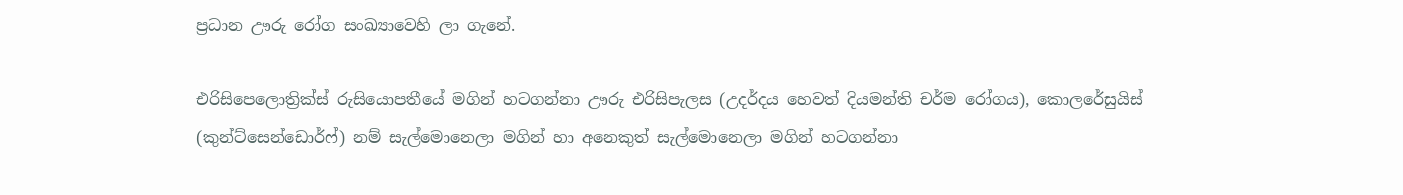ප්‍රධාන ඌරු රෝග සංඛ්‍යාවෙහි ලා ගැනේ.

එරිසිපෙලොත්‍රික්ස් රුසියොපතීයේ මගින් හටගන්නා ඌරු එරිසිපැලස (උදර්දය හෙවත් දියමන්ති චර්ම රෝගය), කොලරේසුයිස් (කුන්ට්සෙන්ඩොර්ෆ්) නම් සැල්මොනෙලා මගින් හා අනෙකුත් සැල්මොනෙලා මගින් හටගන්නා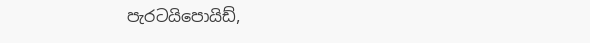පැරටයිපොයිඩ්,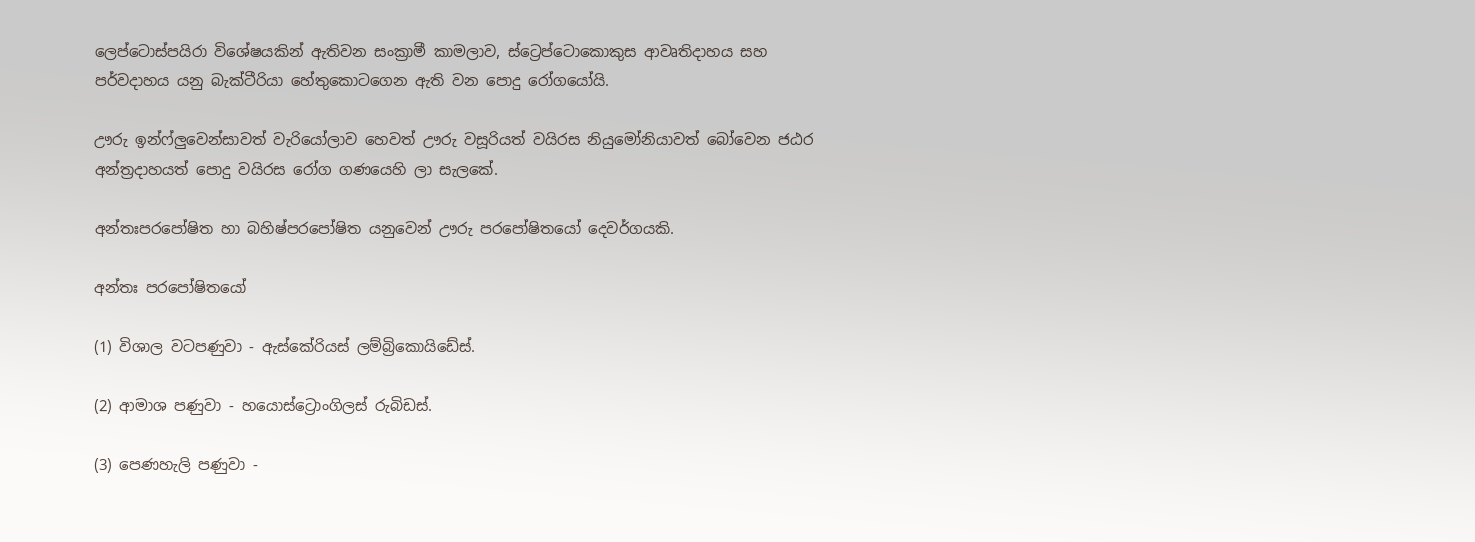ලෙප්ටොස්පයිරා විශේෂයකින් ඇතිවන සංක්‍රාමී කාමලාව, ස්ට්‍රෙප්ටොකොකුස ආවෘතිදාහය සහ පර්වදාහය යනු බැක්ටීරියා හේතුකොටගෙන ඇති වන පොදු රෝගයෝයි.

ඌරු ඉන්ෆ්ලුවෙන්සාවත් වැරියෝලාව හෙවත් ඌරු වසූරියත් වයිරස නියුමෝනියාවත් බෝවෙන ජඨර අන්ත්‍රදාහයත් පොදු වයිරස රෝග ගණයෙහි ලා සැලකේ.

අන්තඃපරපෝෂිත හා බහිෂ්පරපෝෂිත යනුවෙන් ඌරු පරපෝෂිතයෝ දෙවර්ගයකි.

අන්තඃ පරපෝෂිතයෝ

(1) විශාල වටපණුවා - ඇස්කේරියස් ලම්බ්‍රිකොයිඩේස්.

(2) ආමාශ පණුවා - හයොස්ට්‍රොංගිලස් රුබිඩස්.

(3) පෙණහැලි පණුවා -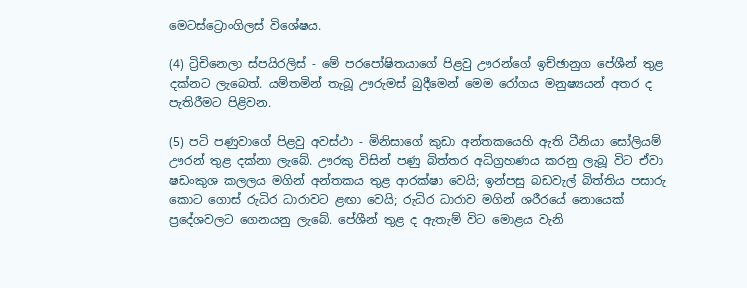මෙටස්ට්‍රොංගිලස් විශේෂය.

(4) ට්‍රිචිනෙලා ස්පයිරලිස් - මේ පරපෝෂිතයාගේ පිළවු ඌරන්ගේ ඉච්ඡානුග පේශීන් තුළ දක්නට ලැබෙත්. යම්තමින් තැබූ ඌරුමස් බුදීමෙන් මෙම රෝගය මනුෂ්‍යයන් අතර ද පැතිරීමට පිළිවන.

(5) පටි පණුවාගේ පිළවු අවස්ථා - මිනිසාගේ කුඩා අන්තකයෙහි ඇති ටීනියා සෝලියම් ඌරන් තුළ දක්නා ලැබේ. ඌරකු විසින් පණු බිත්තර අධිග්‍රහණය කරනු ලැබූ විට ඒවා ෂඩංකුශ කලලය මගින් අන්තකය තුළ ආරක්ෂා වෙයි; ඉන්පසු බඩවැල් බිත්තිය පසාරු කොට ගොස් රුධිර ධාරාවට ළඟා වෙයි; රුධිර ධාරාව මගින් ශරීරයේ නොයෙක් ප්‍රදේශවලට ගෙනයනු ලැබේ. පේශීන් තුළ ද ඇතැම් විට මොළය වැනි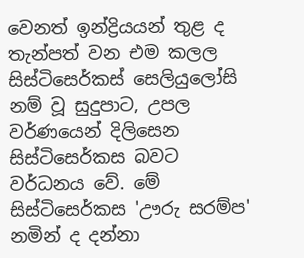වෙනත් ඉන්ද්‍රියයන් තුළ ද තැන්පත් වන එම කලල සිස්ටිසෙර්කස් සෙලියුලෝසි නම් වූ සුදුපාට, උපල වර්ණයෙන් දිලිසෙන සිස්ටිසෙර්කස බවට වර්ධනය වේ. මේ සිස්ටිසෙර්කස 'ඌරු සරම්ප' නමින් ද දන්නා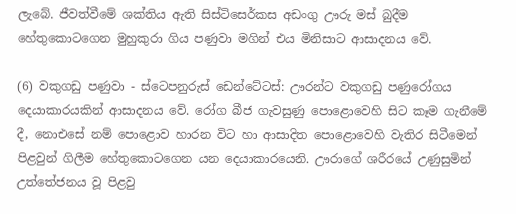ලැබේ. ජීවත්වීමේ ශක්තිය ඇති සිස්ටිසෙර්කස අඩංගු ඌරු මස් බුදීම හේතුකොටගෙන මුහුකුරා ගිය පණුවා මගින් එය මිනිසාට ආසාදනය වේ.

(6) වකුගඩු පණුවා - ස්ටෙපනුරුස් ඩෙන්ටේටස්: ඌරන්ට වකුගඩු පණුරෝගය දෙයාකාරයකින් ආසාදනය වේ. රෝග බීජ ගැවසුණු පොළොවෙහි සිට කෑම ගැනීමේ දී, නොඑසේ නම් පොළොව හාරන විට හා ආසාදිත පොළොවෙහි වැතිර සිටීමෙන් පිළවුන් ගිලීම හේතුකොටගෙන යන දෙයාකාරයෙනි. ඌරාගේ ශරීරයේ උණුසුමින් උත්තේජනය වූ පිළවු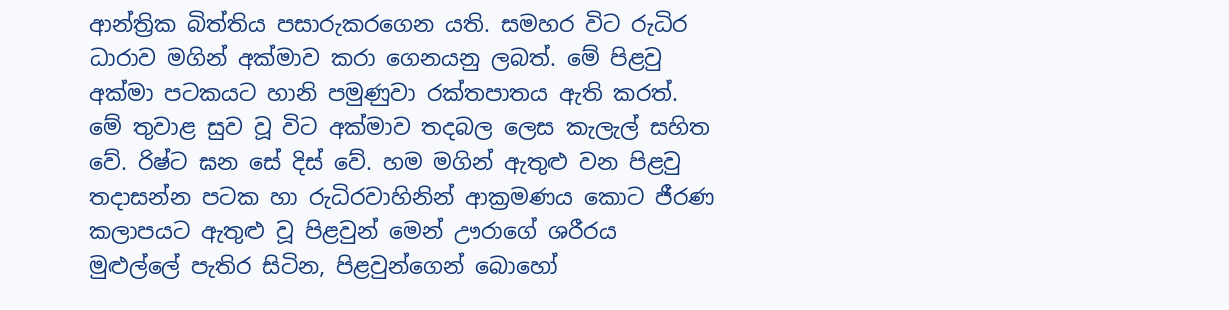ආන්ත්‍රික බිත්තිය පසාරුකරගෙන යති. සමහර විට රුධිර ධාරාව මගින් අක්මාව කරා ගෙනයනු ලබත්. මේ පිළවු අක්මා පටකයට හානි පමුණුවා රක්තපාතය ඇති කරත්. මේ තුවාළ සුව වූ විට අක්මාව තදබල ලෙස කැලැල් සහිත වේ. රිෂ්ට ඝන සේ දිස් වේ. හම මගින් ඇතුළු වන පිළවු තදාසන්න පටක හා රුධිරවාහිනින් ආක්‍රමණය කොට ජීරණ කලාපයට ඇතුළු වූ පිළවුන් මෙන් ඌරාගේ ශරීරය මුළුල්ලේ පැතිර සිටින, පිළවුන්ගෙන් බොහෝ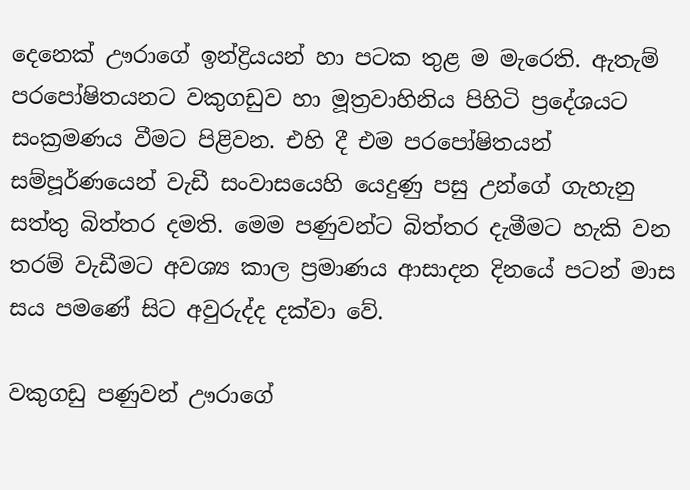දෙනෙක් ඌරාගේ ඉන්ද්‍රියයන් හා පටක තුළ ම මැරෙති. ඇතැම් පරපෝෂිතයනට වකුගඩුව හා මූත්‍රවාහිනිය පිහිටි ප්‍රදේශයට සංක්‍රමණය වීමට පිළිවන. එහි දී එම පරපෝෂිතයන් සම්පූර්ණයෙන් වැඩී සංවාසයෙහි යෙදුණු පසු උන්ගේ ගැහැනු සත්තු බිත්තර දමති. මෙම පණුවන්ට බිත්තර දැමීමට හැකි වන තරම් වැඩීමට අවශ්‍ය කාල ප්‍රමාණය ආසාදන දිනයේ පටන් මාස සය පමණේ සිට අවුරුද්ද දක්වා වේ.

වකුගඩු පණුවන් ඌරාගේ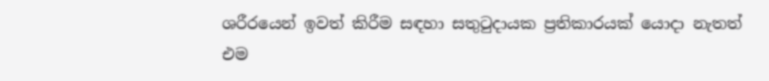ශරීරයෙන් ඉවත් කිරීම සඳහා සතුටුදායක ප්‍රතිකාරයක් යොදා නැතත් එම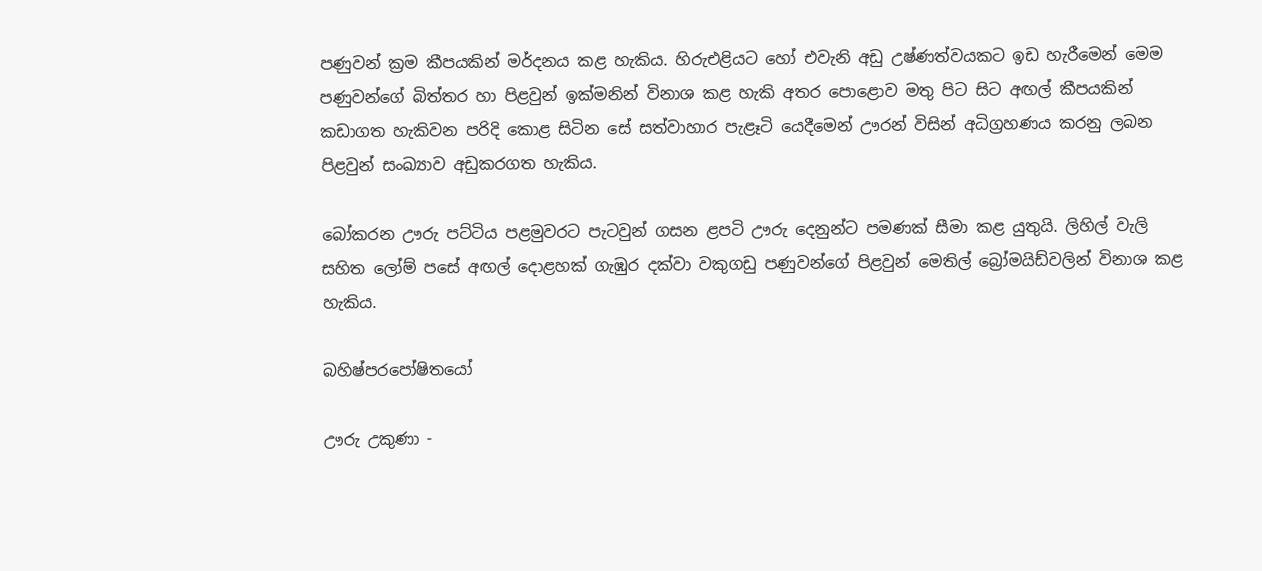පණුවන් ක්‍රම කීපයකින් මර්දනය කළ හැකිය. හිරුඑළියට හෝ එවැනි අඩු උෂ්ණත්වයකට ඉඩ හැරීමෙන් මෙම පණුවන්ගේ බිත්තර හා පිළවුන් ඉක්මනින් විනාශ කළ හැකි අතර පොළොව මතු පිට සිට අඟල් කීපයකින් කඩාගත හැකිවන පරිදි කොළ සිටින සේ සත්වාහාර පැළෑටි යෙදීමෙන් ඌරන් විසින් අධිග්‍රහණය කරනු ලබන පිළවුන් සංඛ්‍යාව අඩුකරගත හැකිය.

බෝකරන ඌරු පට්ටිය පළමුවරට පැටවුන් ගසන ළපටි ඌරු දෙනුන්ට පමණක් සීමා කළ යුතුයි. ලිහිල් වැලි සහිත ලෝම් පසේ අඟල් දොළහක් ගැඹුර දක්වා වකුගඩු පණුවන්ගේ පිළවුන් මෙතිල් බ්‍රෝමයිඩ්වලින් විනාශ කළ හැකිය.

බහිෂ්පරපෝෂිතයෝ

ඌරු උකුණා -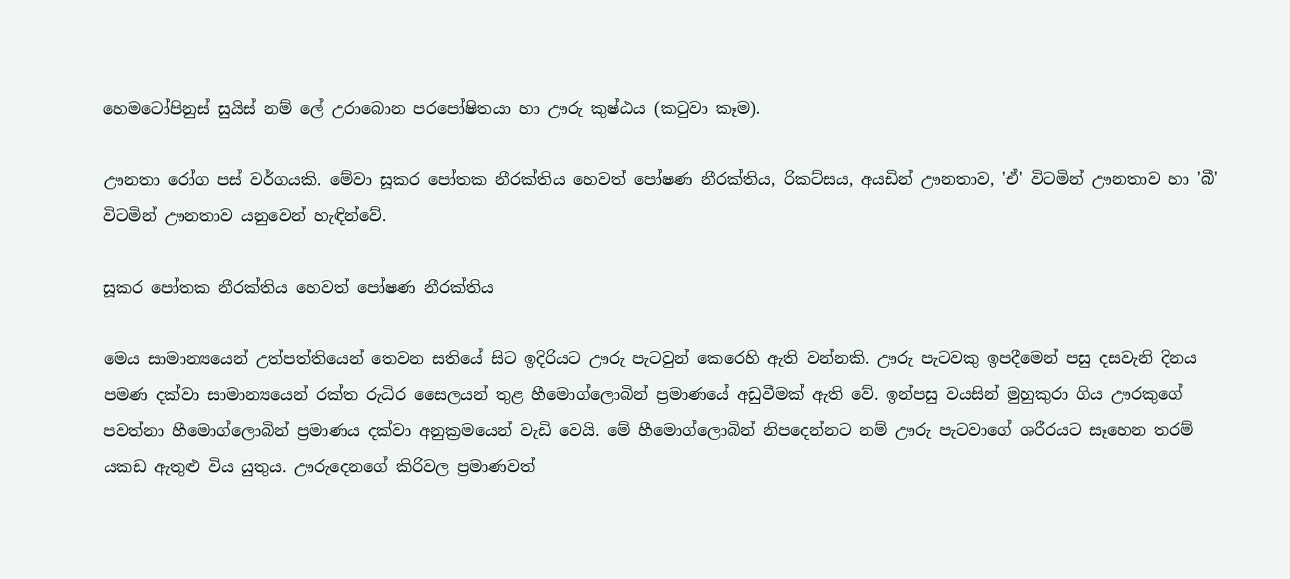හෙමටෝපිනුස් සුයිස් නම් ලේ උරාබොන පරපෝෂිතයා හා ඌරු කුෂ්ඨය (කටුවා කෑම).

ඌනතා රෝග පස් වර්ගයකි. මේවා සූකර පෝතක නීරක්තිය හෙවත් පෝෂණ නීරක්තිය, රිකට්සය, අයඩින් ඌනතාව, 'ඒ' විටමින් ඌනතාව හා 'බී' විටමින් ඌනතාව යනුවෙන් හැඳින්වේ.

සූකර පෝතක නීරක්තිය හෙවත් පෝෂණ නීරක්තිය

මෙය සාමාන්‍යයෙන් උත්පත්තියෙන් තෙවන සතියේ සිට ඉදිරියට ඌරු පැටවුන් කෙරෙහි ඇති වන්නකි. ඌරු පැටවකු ඉපදීමෙන් පසු දසවැනි දිනය පමණ දක්වා සාමාන්‍යයෙන් රක්ත රුධිර සෛලයන් තුළ හීමොග්ලොබින් ප්‍රමාණයේ අඩුවීමක් ඇති වේ. ඉන්පසු වයසින් මුහුකුරා ගිය ඌරකුගේ පවත්නා හීමොග්ලොබින් ප්‍රමාණය දක්වා අනුක්‍රමයෙන් වැඩි වෙයි. මේ හීමොග්ලොබින් නිපදෙන්නට නම් ඌරු පැටවාගේ ශරීරයට සෑහෙන තරම් යකඩ ඇතුළු විය යුතුය. ඌරුදෙනගේ කිරිවල ප්‍රමාණවත්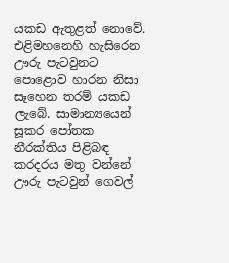යකඩ ඇතුළත් නොවේ. එළිමහනෙහි හැසිරෙන ඌරු පැටවුනට පොළොව හාරන නිසා සෑහෙන තරම් යකඩ ලැබේ. සාමාන්‍යයෙන් සූකර පෝතක නීරක්තිය පිළිබඳ කරදරය මතු වන්නේ ඌරු පැටවුන් ගෙවල්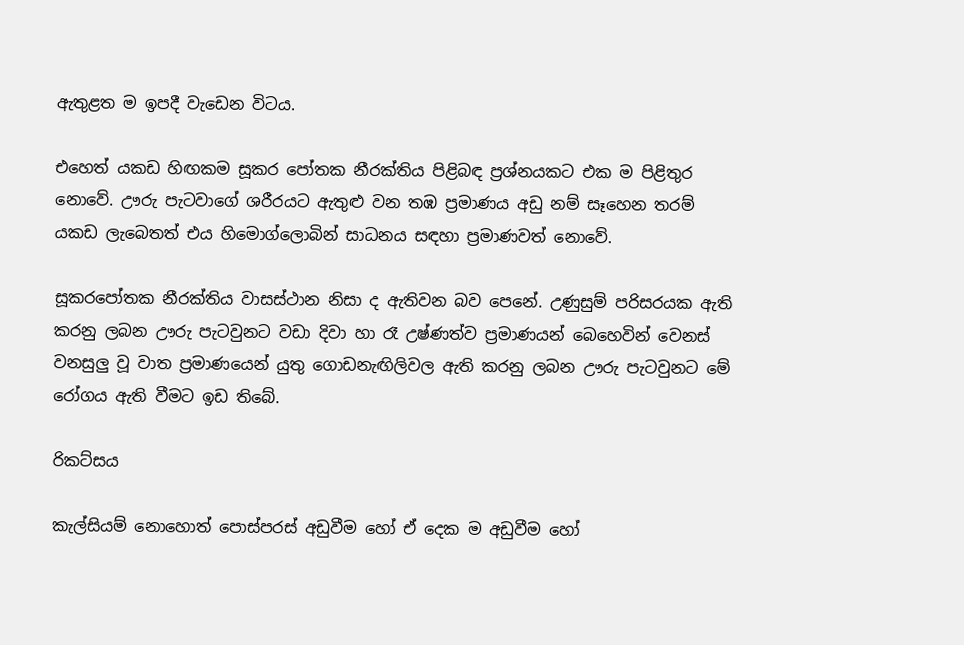ඇතුළත ම ඉපදී වැඩෙන විටය.

එහෙත් යකඩ හිඟකම සූකර පෝතක නීරක්තිය පිළිබඳ ප්‍රශ්නයකට එක ම පිළිතුර නොවේ. ඌරු පැටවාගේ ශරීරයට ඇතුළු වන තඹ ප්‍රමාණය අඩු නම් සෑහෙන තරම් යකඩ ලැබෙතත් එය හිමොග්ලොබින් සාධනය සඳහා ප්‍රමාණවත් නොවේ.

සූකරපෝතක නීරක්තිය වාසස්ථාන නිසා ද ඇතිවන බව පෙනේ. උණුසුම් පරිසරයක ඇති කරනු ලබන ඌරු පැටවුනට වඩා දිවා හා රෑ උෂ්ණත්ව ප්‍රමාණයන් බෙහෙවින් වෙනස් වනසුලු වූ වාත ප්‍රමාණයෙන් යුතු ගොඩනැඟිලිවල ඇති කරනු ලබන ඌරු පැටවුනට මේ රෝගය ඇති වීමට ඉඩ තිබේ.

රිකට්සය

කැල්සියම් නොහොත් පොස්පරස් අඩුවීම හෝ ඒ දෙක ම අඩුවීම හෝ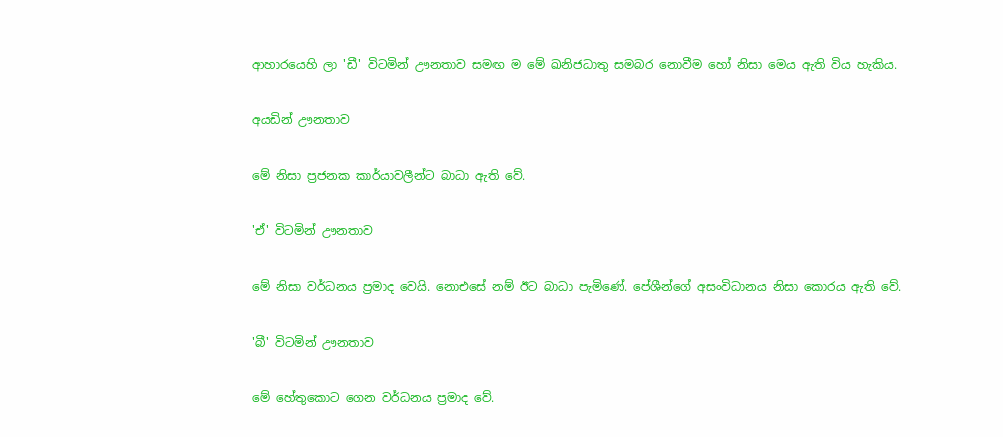ආහාරයෙහි ලා 'ඩී' විටමින් ඌනතාව සමඟ ම මේ ඛනිජධාතු සමබර නොවීම හෝ නිසා මෙය ඇති විය හැකිය.

අයඩින් ඌනතාව

මේ නිසා ප්‍රජනක කාර්යාවලීන්ට බාධා ඇති වේ.

'ඒ' විටමින් ඌනතාව

මේ නිසා වර්ධනය ප්‍රමාද වෙයි. නොඑසේ නම් ඊට බාධා පැමිණේ. පේශීන්ගේ අසංවිධානය නිසා කොරය ඇති වේ.

'බී' විටමින් ඌනතාව

මේ හේතුකොට ගෙන වර්ධනය ප්‍රමාද වේ.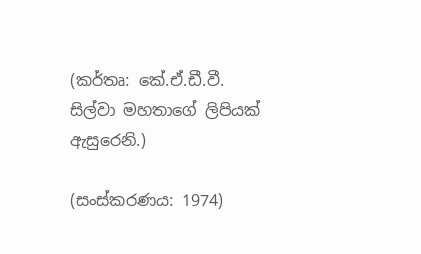(කර්තෘ: කේ.ඒ.ඩී.වී. සිල්වා මහතාගේ ලිපියක් ඇසුරෙනි.)

(සංස්කරණය: 1974)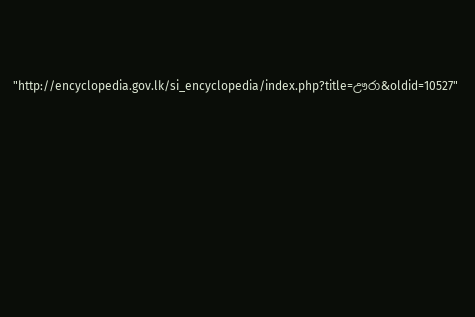"http://encyclopedia.gov.lk/si_encyclopedia/index.php?title=ඌරා&oldid=10527"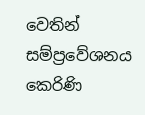වෙතින් සම්ප්‍රවේශනය කෙරිණි